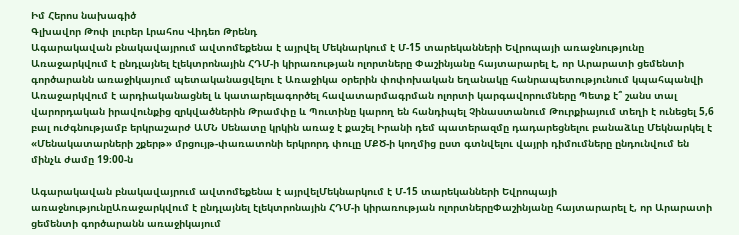Իմ Հերոս նախագիծ
Գլխավոր Թոփ լուրեր Լրահոս Վիդեո Թրենդ
Ագարակավան բնակավայրում ավտոմեքենա է այրվել Մեկնարկում է Մ-15 տարեկանների Եվրոպայի առաջնությունը Առաջարկվում է ընդլայնել էլեկտրոնային ՀԴՄ-ի կիրառության ոլորտները Փաշինյանը հայտարարել է, որ Արարատի ցեմենտի գործարանն առաջիկայում պետականացվելու է Առաջիկա օրերին փոփոխական եղանակը հանրապետությունում կպահպանվի Առաջարկվում է արդիականացնել և կատարելագործել հավատարմագրման ոլորտի կարգավորումները Պետք է՞ շանս տալ վարորդական իրավունքից զրկվածներին Թրամփը և Պուտինը կարող են հանդիպել Չինաստանում Թուրքիայում տեղի է ունեցել 5,6 բալ ուժգնությամբ երկրաշարժ ԱՄՆ Սենատը կրկին առաջ է քաշել Իրանի դեմ պատերազմը դադարեցնելու բանաձևը Մեկնարկել է «Մենակատարների շքերթ» մրցույթ-փառատոնի երկրորդ փուլը ՄՔԾ-ի կողմից ըստ գտնվելու վայրի դիմումները ընդունվում են մինչև ժամը 19։00-ն

Ագարակավան բնակավայրում ավտոմեքենա է այրվելՄեկնարկում է Մ-15 տարեկանների Եվրոպայի առաջնությունըԱռաջարկվում է ընդլայնել էլեկտրոնային ՀԴՄ-ի կիրառության ոլորտներըՓաշինյանը հայտարարել է, որ Արարատի ցեմենտի գործարանն առաջիկայում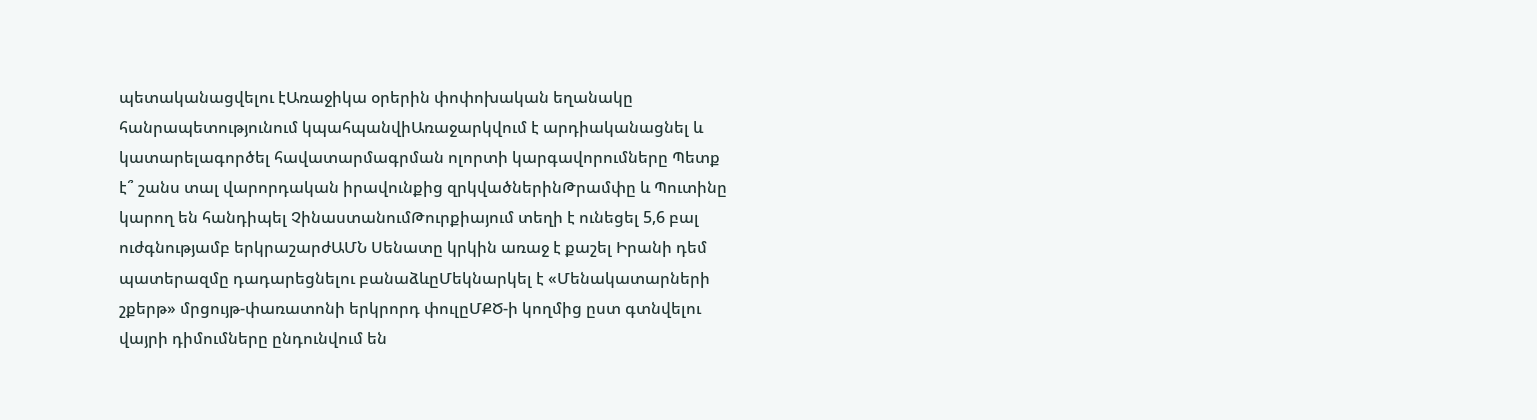պետականացվելու էԱռաջիկա օրերին փոփոխական եղանակը հանրապետությունում կպահպանվիԱռաջարկվում է արդիականացնել և կատարելագործել հավատարմագրման ոլորտի կարգավորումները Պետք է՞ շանս տալ վարորդական իրավունքից զրկվածներինԹրամփը և Պուտինը կարող են հանդիպել ՉինաստանումԹուրքիայում տեղի է ունեցել 5,6 բալ ուժգնությամբ երկրաշարժԱՄՆ Սենատը կրկին առաջ է քաշել Իրանի դեմ պատերազմը դադարեցնելու բանաձևըՄեկնարկել է «Մենակատարների շքերթ» մրցույթ-փառատոնի երկրորդ փուլըՄՔԾ-ի կողմից ըստ գտնվելու վայրի դիմումները ընդունվում են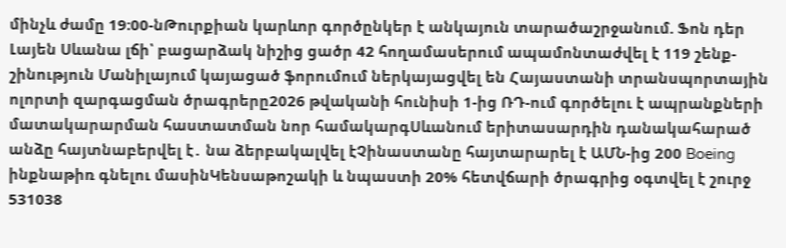մինչև ժամը 19։00-նԹուրքիան կարևոր գործընկեր է անկայուն տարածաշրջանում. Ֆոն դեր Լայեն Սևանա լճի՝ բացարձակ նիշից ցածր 42 հողամասերում ապամոնտաժվել է 119 շենք- շինություն Մանիլայում կայացած ֆորումում ներկայացվել են Հայաստանի տրանսպորտային ոլորտի զարգացման ծրագրերը2026 թվականի հունիսի 1-ից ՌԴ-ում գործելու է ապրանքների մատակարարման հաստատման նոր համակարգՍևանում երիտասարդին դանակահարած անձը հայտնաբերվել է․ նա ձերբակալվել էՉինաստանը հայտարարել է ԱՄՆ-ից 200 Boeing ինքնաթիռ գնելու մասինԿենսաթոշակի և նպաստի 20% հետվճարի ծրագրից օգտվել է շուրջ 531038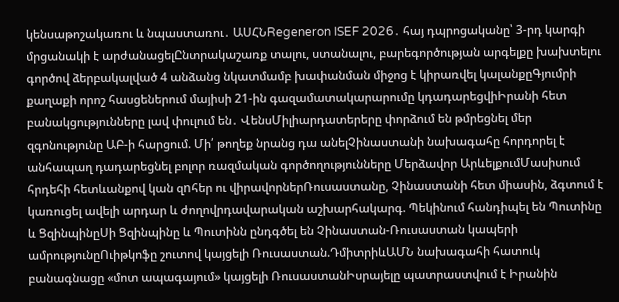կենսաթոշակառու և նպաստառու․ ԱՍՀՆRegeneron ISEF 2026․ հայ դպրոցականը՝ 3-րդ կարգի մրցանակի է արժանացելԸնտրակաշառք տալու, ստանալու, բարեգործության արգելքը խախտելու գործով ձերբակալված 4 անձանց նկատմամբ խափանման միջոց է կիրառվել կալանքըԳյումրի քաղաքի որոշ հասցեներում մայիսի 21-ին գազամատակարարումը կդադարեցվիԻրանի հետ բանակցությունները լավ փուլում են․ ՎենսՄիլիարդատերերը փորձում են թմրեցնել մեր զգոնությունը ԱԲ-ի հարցում. Մի՛ թողեք նրանց դա անելՉինաստանի նախագահը հորդորել է անհապաղ դադարեցնել բոլոր ռազմական գործողությունները Մերձավոր ԱրևելքումՄասիսում հրդեհի հետևանքով կան զnհեր ու վիրավորներՌուսաստանը, Չինաստանի հետ միասին, ձգտում է կառուցել ավելի արդար և ժողովրդավարական աշխարհակարգ. Պեկինում հանդիպել են Պուտինը և ՑզինպինըՍի Ցզինպինը և Պուտինն ընդգծել են Չինաստան-Ռուսաստան կապերի ամրությունըՈւիթկոֆը շուտով կայցելի Ռուսաստան.ԴմիտրիևԱՄՆ նախագահի հատուկ բանագնացը «մոտ ապագայում» կայցելի ՌուսաստանԻսրայելը պատրաստվում է Իրանին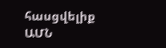հասցվելիք ԱՄՆ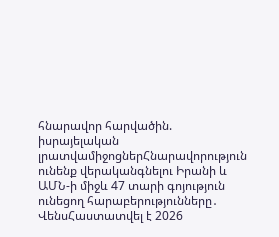հնարավոր հարվածին. իսրայելական լրատվամիջոցներՀնարավորություն ունենք վերականգնելու Իրանի և ԱՄՆ-ի միջև 47 տարի գոյություն ունեցող հարաբերությունները․ ՎենսՀաստատվել է 2026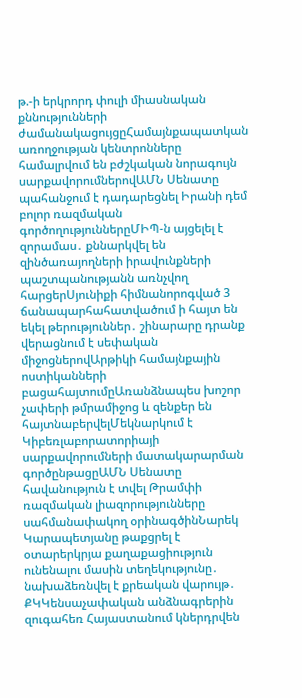թ.-ի երկրորդ փուլի միասնական քննությունների ժամանակացույցըՀամայնքապատկան առողջության կենտրոնները համալրվում են բժշկական նորագույն սարքավորումներովԱՄՆ Սենատը պահանջում է դադարեցնել Իրանի դեմ բոլոր ռազմական գործողություններըՄԻՊ-ն այցելել է զորամաս․ քննարկվել են զինծառայողների իրավունքների պաշտպանությանն առնչվող հարցերՍյունիքի հիմնանորոգված 3 ճանապարհահատվածում ի հայտ են եկել թերություններ․ շինարարը դրանք վերացնում է սեփական միջոցներովԱրթիկի համայնքային ոստիկանների բացահայտումըԱռանձնապես խոշոր չափերի թմրամիջոց և զենքեր են հայտնաբերվելՄեկնարկում է Կիբեռլաբորատորիայի սարքավորումների մատակարարման գործընթացըԱՄՆ Սենատը հավանություն է տվել Թրամփի ռազմական լիազորությունները սահմանափակող օրինագծինՆարեկ Կարապետյանը թաքցրել է օտարերկրյա քաղաքացիություն ունենալու մասին տեղեկությունը․ նախաձեռնվել է քրեական վարույթ․ ՔԿԿենսաչափական անձնագրերին զուգահեռ Հայաստանում կներդրվեն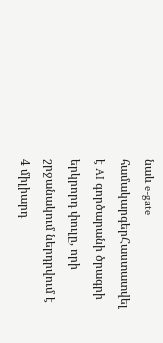նաև e-gate համակարգերՀաստատվել է AI գործարանի ծրագրի երկրորդ փուլը, որի շրջանակում ներդրվում է 4 միլիարդ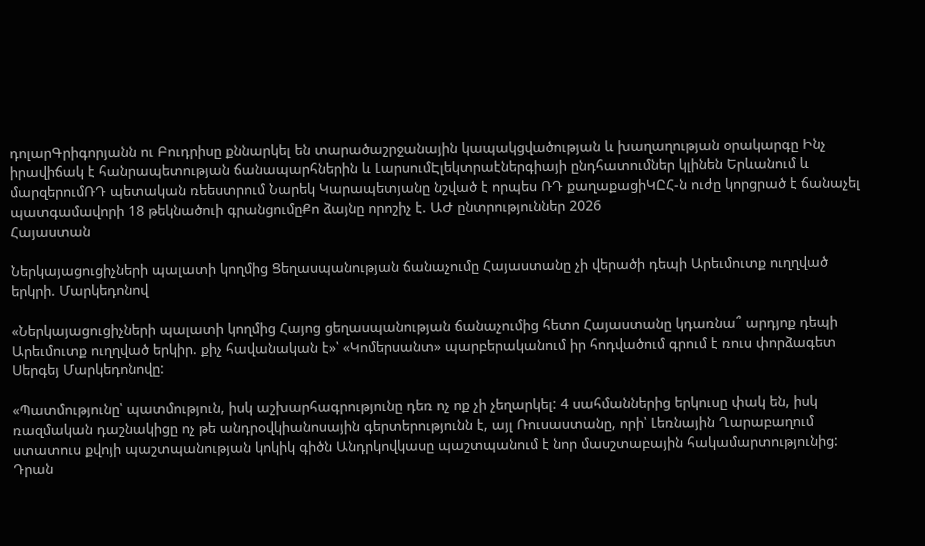դոլարԳրիգորյանն ու Բուդրիսը քննարկել են տարածաշրջանային կապակցվածության և խաղաղության օրակարգը Ինչ իրավիճակ է հանրապետության ճանապարհներին և ԼարսումԷլեկտրաէներգիայի ընդհատումներ կլինեն Երևանում և մարզերումՌԴ պետական ռեեստրում Նարեկ Կարապետյանը նշված է որպես ՌԴ քաղաքացիԿԸՀ-ն ուժը կորցրած է ճանաչել պատգամավորի 18 թեկնածուի գրանցումըՔո ձայնը որոշիչ է. ԱԺ ընտրություններ 2026
Հայաստան

Ներկայացուցիչների պալատի կողմից Ցեղասպանության ճանաչումը Հայաստանը չի վերածի դեպի Արեւմուտք ուղղված երկրի. Մարկեդոնով

«Ներկայացուցիչների պալատի կողմից Հայոց ցեղասպանության ճանաչումից հետո Հայաստանը կդառնա՞ արդյոք դեպի Արեւմուտք ուղղված երկիր. քիչ հավանական է»՝ «Կոմերսանտ» պարբերականում իր հոդվածում գրում է ռուս փորձագետ Սերգեյ Մարկեդոնովը:

«Պատմությունը՝ պատմություն, իսկ աշխարհագրությունը դեռ ոչ ոք չի չեղարկել: 4 սահմաններից երկուսը փակ են, իսկ ռազմական դաշնակիցը ոչ թե անդրօվկիանոսային գերտերությունն է, այլ Ռուսաստանը, որի՝ Լեռնային Ղարաբաղում ստատուս քվոյի պաշտպանության կոկիկ գիծն Անդրկովկասը պաշտպանում է նոր մասշտաբային հակամարտությունից: Դրան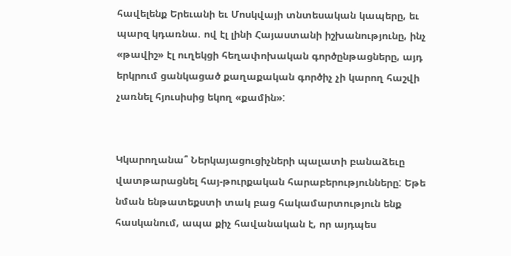հավելենք Երեւանի եւ Մոսկվայի տնտեսական կապերը, եւ պարզ կդառնա. ով էլ լինի Հայաստանի իշխանությունը, ինչ «թավիշ» էլ ուղեկցի հեղափոխական գործընթացները, այդ երկրում ցանկացած քաղաքական գործիչ չի կարող հաշվի չառնել հյուսիսից եկող «քամին»:


Կկարողանա՞ Ներկայացուցիչների պալատի բանաձեւը վատթարացնել հայ-թուրքական հարաբերությունները: Եթե նման ենթատեքստի տակ բաց հակամարտություն ենք հասկանում, ապա քիչ հավանական է, որ այդպես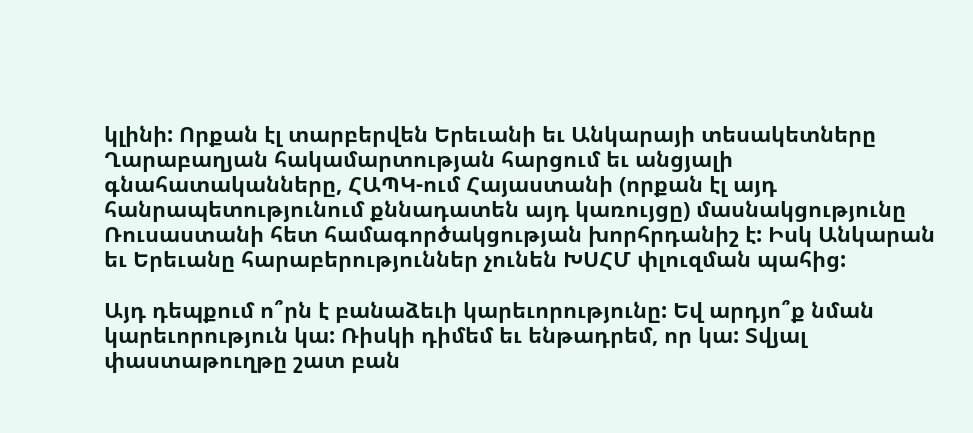կլինի: Որքան էլ տարբերվեն Երեւանի եւ Անկարայի տեսակետները Ղարաբաղյան հակամարտության հարցում եւ անցյալի գնահատականները, ՀԱՊԿ-ում Հայաստանի (որքան էլ այդ հանրապետությունում քննադատեն այդ կառույցը) մասնակցությունը Ռուսաստանի հետ համագործակցության խորհրդանիշ է: Իսկ Անկարան եւ Երեւանը հարաբերություններ չունեն ԽՍՀՄ փլուզման պահից:

Այդ դեպքում ո՞րն է բանաձեւի կարեւորությունը: Եվ արդյո՞ք նման կարեւորություն կա: Ռիսկի դիմեմ եւ ենթադրեմ, որ կա: Տվյալ փաստաթուղթը շատ բան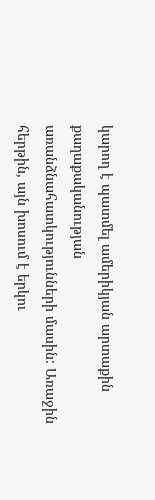կարող է պատմել ամերիկյան արտաքին քաղաքականության առանձնահատկությունների մասին: Առաջին հերթին, այն խոսում է երկու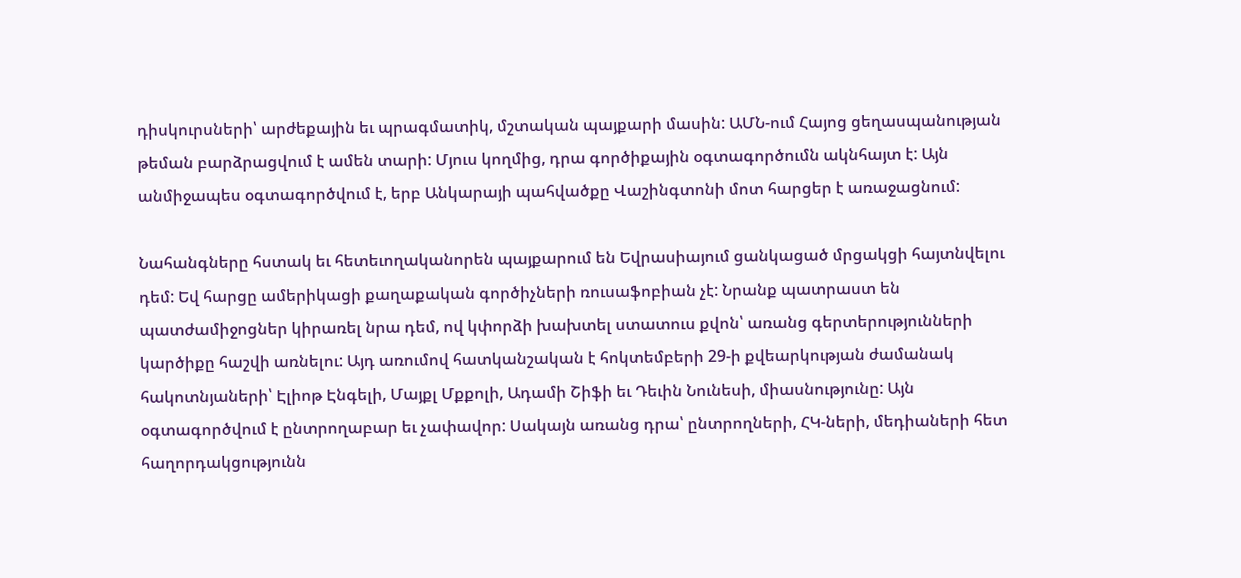դիսկուրսների՝ արժեքային եւ պրագմատիկ, մշտական պայքարի մասին: ԱՄՆ-ում Հայոց ցեղասպանության թեման բարձրացվում է ամեն տարի: Մյուս կողմից, դրա գործիքային օգտագործումն ակնհայտ է: Այն անմիջապես օգտագործվում է, երբ Անկարայի պահվածքը Վաշինգտոնի մոտ հարցեր է առաջացնում:

Նահանգները հստակ եւ հետեւողականորեն պայքարում են Եվրասիայում ցանկացած մրցակցի հայտնվելու դեմ: Եվ հարցը ամերիկացի քաղաքական գործիչների ռուսաֆոբիան չէ: Նրանք պատրաստ են պատժամիջոցներ կիրառել նրա դեմ, ով կփորձի խախտել ստատուս քվոն՝ առանց գերտերությունների կարծիքը հաշվի առնելու: Այդ առումով հատկանշական է հոկտեմբերի 29-ի քվեարկության ժամանակ հակոտնյաների՝ Էլիոթ Էնգելի, Մայքլ Մքքոլի, Ադամի Շիֆի եւ Դեւին Նունեսի, միասնությունը: Այն օգտագործվում է ընտրողաբար եւ չափավոր: Սակայն առանց դրա՝ ընտրողների, ՀԿ-ների, մեդիաների հետ հաղորդակցությունն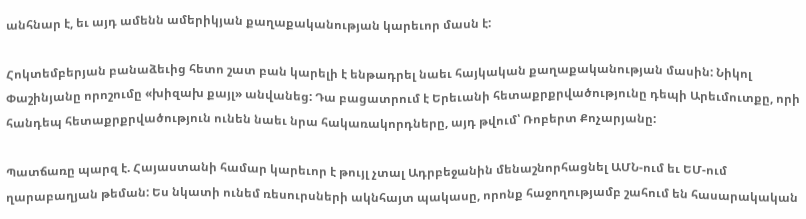անհնար է, եւ այդ ամենն ամերիկյան քաղաքականության կարեւոր մասն է:

Հոկտեմբերյան բանաձեւից հետո շատ բան կարելի է ենթադրել նաեւ հայկական քաղաքականության մասին: Նիկոլ Փաշինյանը որոշումը «խիզախ քայլ» անվանեց: Դա բացատրում է Երեւանի հետաքրքրվածությունը դեպի Արեւմուտքը, որի հանդեպ հետաքրքրվածություն ունեն նաեւ նրա հակառակորդները, այդ թվում՝ Ռոբերտ Քոչարյանը:

Պատճառը պարզ է. Հայաստանի համար կարեւոր է թույլ չտալ Ադրբեջանին մենաշնորհացնել ԱՄՆ-ում եւ ԵՄ-ում ղարաբաղյան թեման: Ես նկատի ունեմ ռեսուրսների ակնհայտ պակասը, որոնք հաջողությամբ շահում են հասարակական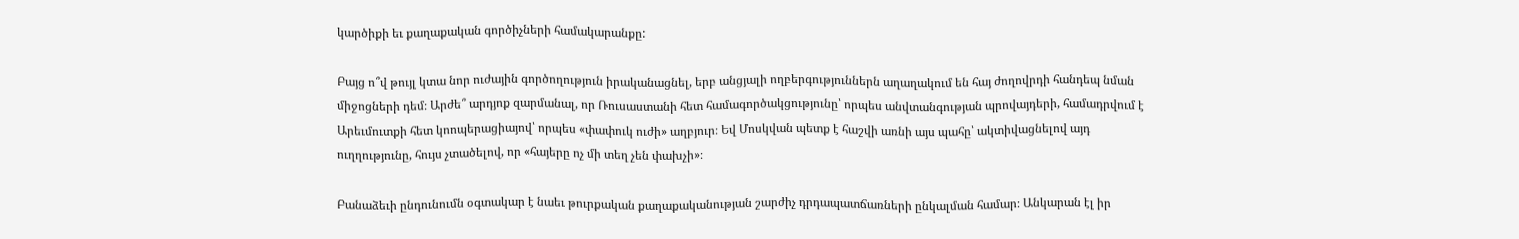կարծիքի եւ քաղաքական գործիչների համակարանքը:

Բայց ո՞վ թույլ կտա նոր ուժային գործողություն իրականացնել, երբ անցյալի ողբերգություններն աղաղակում են հայ ժողովրդի հանդեպ նման միջոցների դեմ։ Արժե՞ արդյոք զարմանալ, որ Ռուսաստանի հետ համագործակցությունը՝ որպես անվտանգության պրովայդերի, համադրվում է Արեւմուտքի հետ կոոպերացիայով՝ որպես «փափուկ ուժի» աղբյուր։ Եվ Մոսկվան պետք է հաշվի առնի այս պահը՝ ակտիվացնելով այդ ուղղությունը, հույս չտածելով, որ «հայերը ոչ մի տեղ չեն փախչի»։

Բանաձեւի ընդունումն օգտակար է նաեւ թուրքական քաղաքականության շարժիչ դրդապատճառների ընկալման համար։ Անկարան էլ իր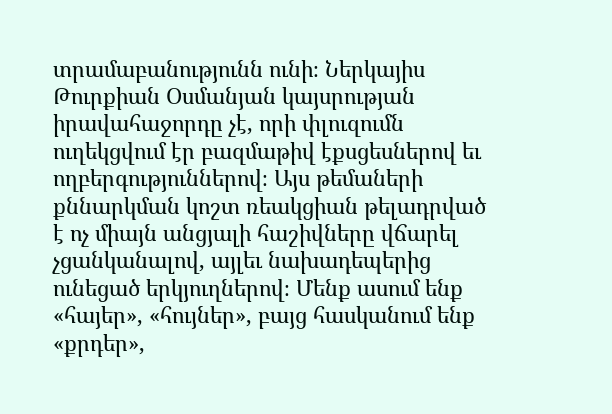տրամաբանությունն ունի։ Ներկայիս Թուրքիան Օսմանյան կայսրության իրավահաջորդը չէ, որի փլուզումն ուղեկցվում էր բազմաթիվ էքսցեսներով եւ ողբերգություններով։ Այս թեմաների քննարկման կոշտ ռեակցիան թելադրված է ոչ միայն անցյալի հաշիվները վճարել չցանկանալով, այլեւ նախադեպերից ունեցած երկյուղներով։ Մենք ասում ենք «հայեր», «հույներ», բայց հասկանում ենք «քրդեր»,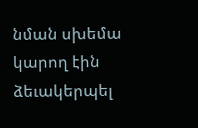նման սխեմա կարող էին ձեւակերպել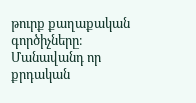թուրք քաղաքական գործիչները։ Մանավանդ որ քրդական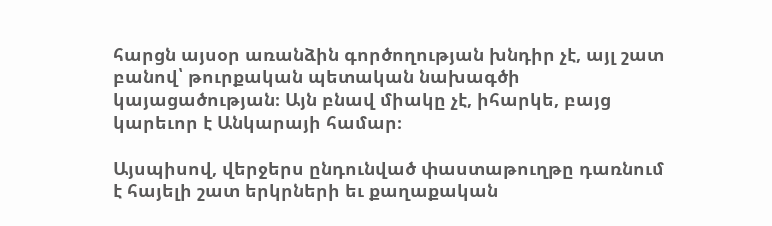հարցն այսօր առանձին գործողության խնդիր չէ, այլ շատ բանով՝ թուրքական պետական նախագծի կայացածության։ Այն բնավ միակը չէ, իհարկե, բայց կարեւոր է Անկարայի համար։

Այսպիսով, վերջերս ընդունված փաստաթուղթը դառնում է հայելի շատ երկրների եւ քաղաքական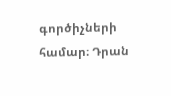գործիչների համար։ Դրան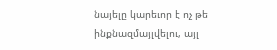նայելը կարեւոր է ոչ թե ինքնազմայլվելու, այլ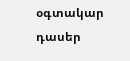օգտակար դասեր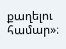քաղելու համար»։